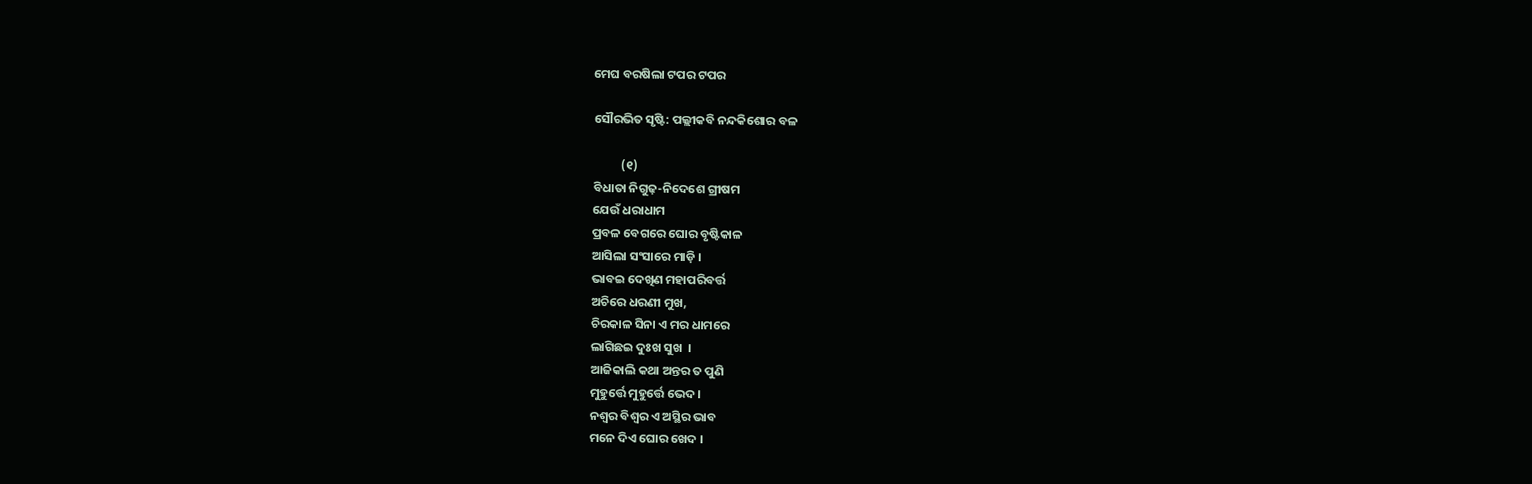ମେଘ ବରଷିଲା ଟପର ଟପର

ସୌରଭିତ ସୃଷ୍ଟି: ପଲ୍ଲୀକବି ନନ୍ଦକିଶୋର ବଳ

          (୧)
ବିଧାତା ନିଗୁଢ଼-ନିଦେଶେ ଗ୍ରୀଷମ
ଯେଉଁ ଧରାଧାମ
ପ୍ରବଳ ବେଗରେ ଘୋର ବୃଷ୍ଟିକାଳ
ଆସିଲା ସଂସାରେ ମାଡ଼ି ।
ଭାବଇ ଦେଖିଣ ମହାପରିବର୍ତ୍ତ
ଅଚିରେ ଧରଣୀ ମୁଖ,
ଚିରକାଳ ସିନା ଏ ମର ଧାମରେ
ଲାଗିଛଇ ଦୁଃଖ ସୁଖ  ।
ଆଜିକାଲି କଥା ଅନ୍ତର ତ ପୁଣି
ମୁହୁର୍ତ୍ତେ ମୁହୁର୍ତ୍ତେ ଭେଦ ।
ନଶ୍ବର ବିଶ୍ବର ଏ ଅସ୍ଥିର ଭାବ
ମନେ ଦିଏ ଘୋର ଖେଦ ।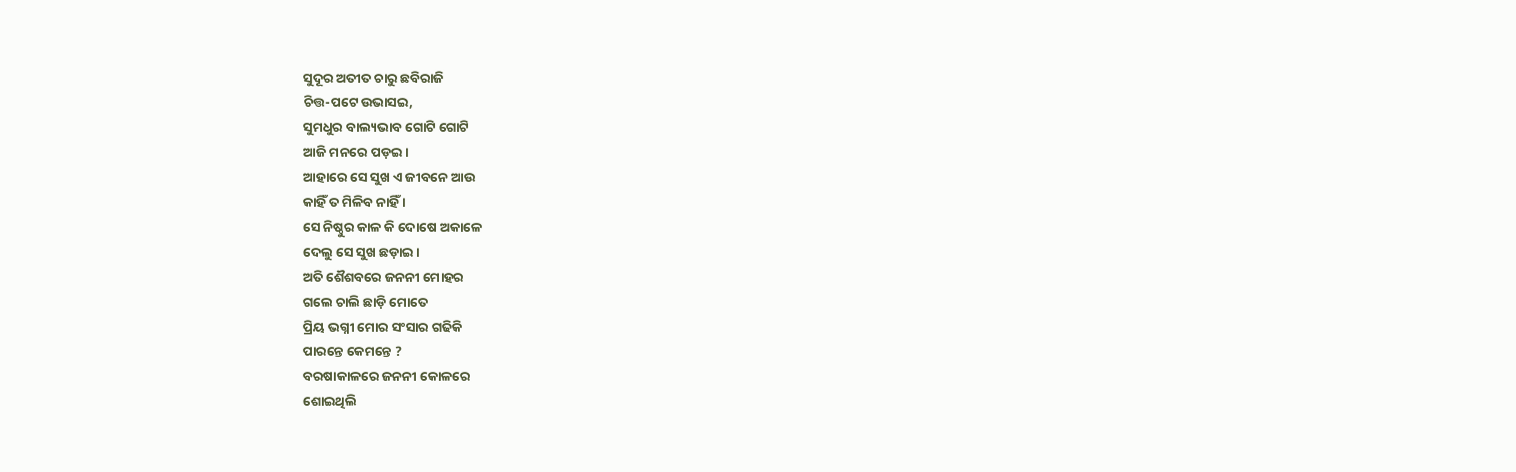ସୁଦୂର ଅତୀତ ଚାରୁ ଛବିରାଜି
ଚିତ୍ତ-ପଟେ ଉଭାସଇ,
ସୁମଧୁର ବାଲ୍ୟଭାବ ଗୋଟି ଗୋଟି
ଆଜି ମନରେ ପଡ଼ଇ ।
ଆହାରେ ସେ ସୁଖ ଏ ଜୀବନେ ଆଉ
କାହିଁ ତ ମିଳିବ ନାହିଁ ।
ସେ ନିଷ୍ଠୁର କାଳ କି ଦୋଷେ ଅକାଳେ
ଦେଲୁ ସେ ସୁଖ ଛଡ଼ାଇ ।
ଅତି ଶୈଶବରେ ଜନନୀ ମୋହର
ଗଲେ ଚାଲି ଛାଡ଼ି ମୋତେ
ପ୍ରିୟ ଭଗ୍ନୀ ମୋର ସଂସାର ଗଢିକି
ପାରନ୍ତେ କେମନ୍ତେ ?
ବରଷାକାଳରେ ଜନନୀ କୋଳରେ
ଶୋଇଥିଲି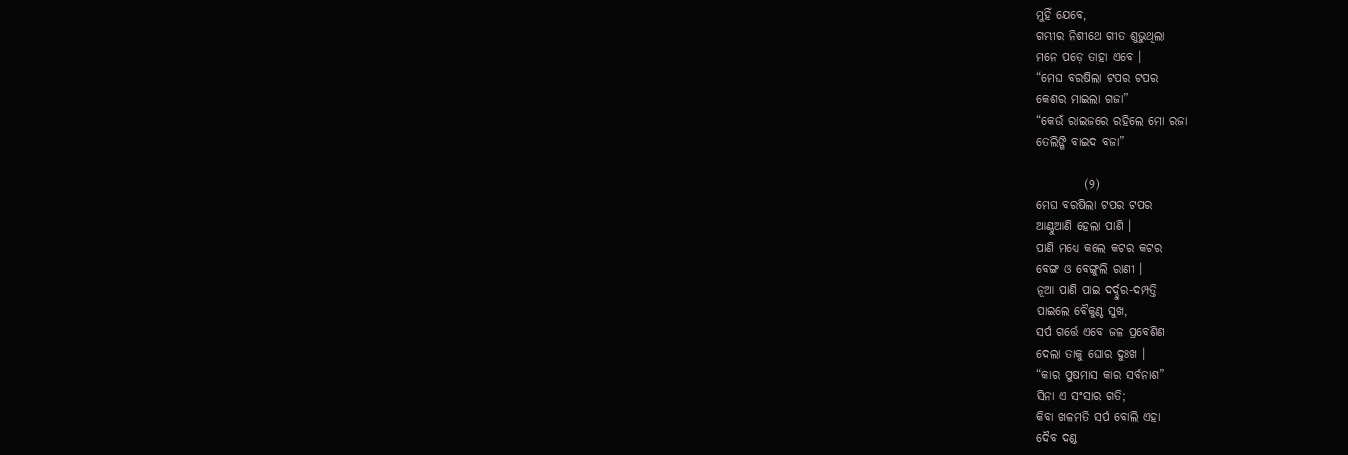ମୁହିଁ ଯେବେ,
ଗମ୍ଭୀର ନିଶୀଥେ ଗୀତ ଶୁଭୁଥିଲା
ମନେ ପଡ଼େ ତାହା ଏବେ ।
“ମେଘ ବରଷିଲା ଟପର ଟପର
କେଶର ମାଇଲା ଗଜା”
“କେଉଁ ରାଇଜରେ ରହିଲେ ମୋ ରଜା
ତେଲିଙ୍ଗି ବାଇଦ ବଜା”

          (୨)
ମେଘ ବରଷିଲା ଟପର ଟପର
ଆଣ୍ଠୁଆଣି ହେଲା ପାଣି ।
ପାଣି ମଧ୍ୟେ କଲେ କଟର କଟର
ବେଙ୍ଗ ଓ ବେଙ୍ଗୁଲି ରାଣୀ ।
ନୂଆ ପାଣି ପାଇ ଦର୍ଦ୍ଦୁର-ଦମ୍ପତ୍ତି
ପାଇଲେ ବୈକୁଣ୍ଠ ସୁଖ,
ସର୍ପ ଗର୍ତ୍ତେ ଏବେ ଜଳ ପ୍ରବେଶିଣ
ଦେଲା ତାକୁ ଘୋର ଦୁଃଖ ।
“କାର ପୁଷମାସ କାର ସର୍ବନାଶ”
ସିନା ଏ ସଂସାର ଗତି;
କିବା ଖଳମତି ସର୍ପ ବୋଲି ଏହା
ଦୈବ ଦଣ୍ଡ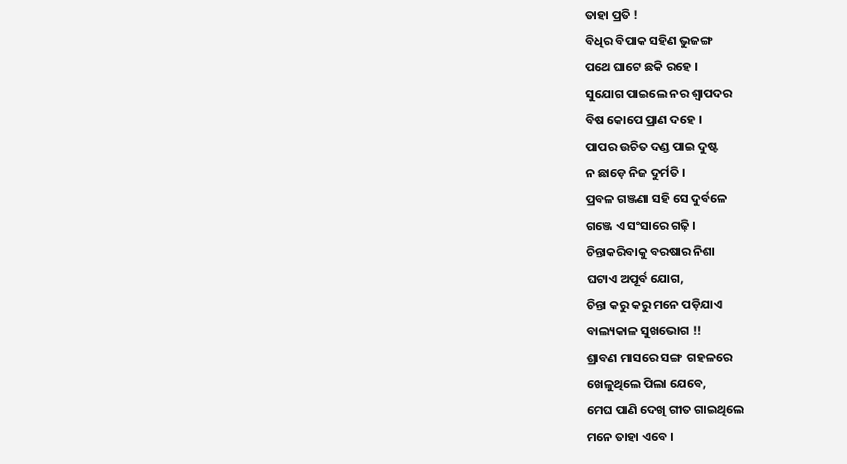ତାହା ପ୍ରତି !
ବିଧିର ବିପାକ ସହିଣ ଭୁଜଙ୍ଗ
ପଥେ ଘାଟେ ଛକି ରହେ ।
ସୁଯୋଗ ପାଇଲେ ନର ଶ୍ବାପଦର
ବିଷ କୋପେ ପ୍ରାଣ ଦହେ ।
ପାପର ଉଚିତ ଦଣ୍ଡ ପାଇ ଦୁଷ୍ଟ
ନ ଛାଡ଼େ ନିଜ ଦୁର୍ମତି ।
ପ୍ରବଳ ଗଞ୍ଜଣା ସହି ସେ ଦୁର୍ବଳେ
ଗଞ୍ଜେ ଏ ସଂସାରେ ଗଢ଼ି ।
ଚିନ୍ତାକରିବାକୁ ବରଷାର ନିଶା
ଘଟାଏ ଅପୂର୍ବ ଯୋଗ,
ଚିନ୍ତା କରୁ କରୁ ମନେ ପଡ଼ିଯାଏ
ବାଲ୍ୟକାଳ ସୁଖଭୋଗ !!
ଶ୍ରାବଣ ମାସରେ ସଙ୍ଗ  ଗହଳରେ
ଖେଳୁଥିଲେ ପିଲା ଯେବେ,
ମେଘ ପାଣି ଦେଖି ଗୀତ ଗାଇଥିଲେ
ମନେ ତାହା ଏବେ ।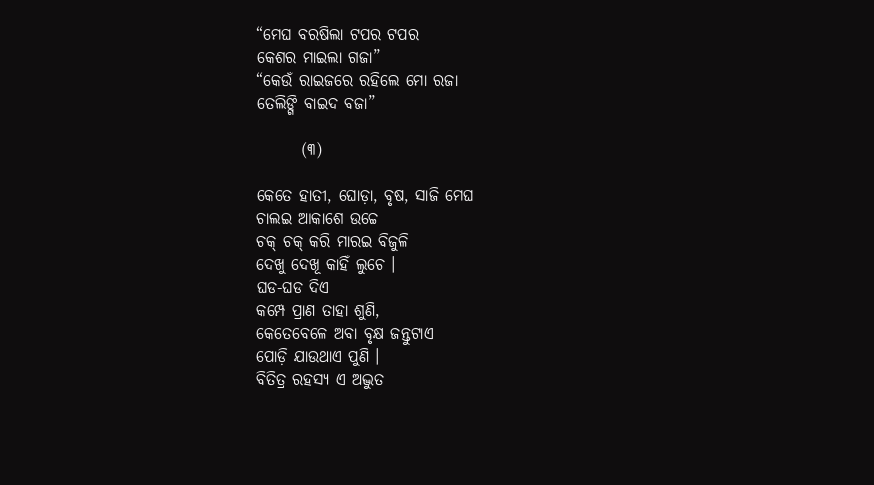“ମେଘ ବରଷିଲା ଟପର ଟପର
କେଶର ମାଇଲା ଗଜା”
“କେଉଁ ରାଇଜରେ ରହିଲେ ମୋ ରଜା
ତେଲିଙ୍ଗି ବାଇଦ ବଜା”

       (୩)

କେତେ ହାତୀ, ଘୋଡ଼ା, ବୃଷ, ସାଜି ମେଘ
ଚାଲଇ ଆକାଶେ ଉଚ୍ଚେ
ଚକ୍ ଚକ୍ କରି ମାରଇ ବିଜୁଳି
ଦେଖୁ ଦେଖୂ କାହିଁ ଲୁଚେ ।
ଘଡ-ଘଡ ଦିଏ
କମ୍ପେ ପ୍ରାଣ ତାହା ଶୁଣି,
କେତେବେଳେ ଅବା ବୃକ୍ଷ ଜନ୍ତୁଟାଏ
ପୋଡ଼ି ଯାଉଥାଏ ପୁଣି ।
ବିତିତ୍ର ରହସ୍ୟ ଏ ଅଦ୍ଭୁତ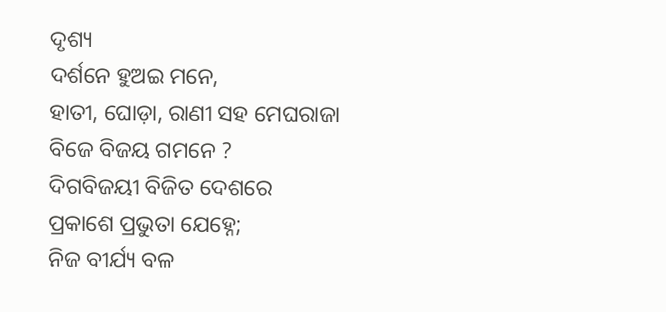ଦୃଶ୍ୟ
ଦର୍ଶନେ ହୁଅଇ ମନେ,
ହାତୀ, ଘୋଡ଼ା, ରାଣୀ ସହ ମେଘରାଜା
ବିଜେ ବିଜୟ ଗମନେ ?
ଦିଗବିଜୟୀ ବିଜିତ ଦେଶରେ
ପ୍ରକାଶେ ପ୍ରଭୁତା ଯେହ୍ନେ;
ନିଜ ବୀର୍ଯ୍ୟ ବଳ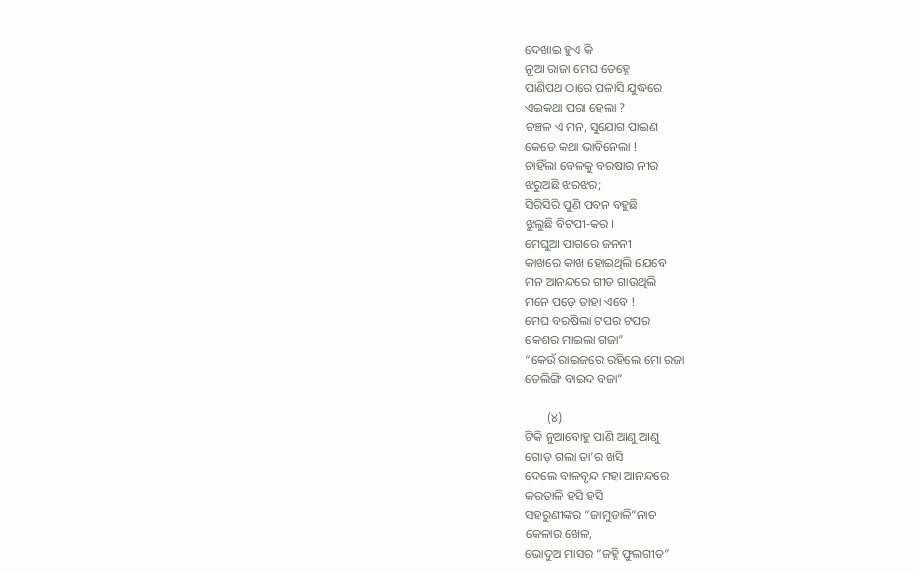ଦେଖାଇ ହୁଏ କି
ନୂଆ ରାଜା ମେଘ ତେହ୍ନେ
ପାଣିପଥ ଠାରେ ପଳାସି ଯୁଦ୍ଧରେ
ଏଇକଥା ପରା ହେଲା ?
ଚଞ୍ଚଳ ଏ ମନ, ସୁଯୋଗ ପାଇଣ
କେତେ କଥା ଭାବିନେଲା !
ଚାହିଁଲା ବେଳକୁ ବରଷାର ନୀର
ଝରୁଅଛି ଝରଝର;
ସିରିସିରି ପୁଣି ପବନ ବହୁଛି
ଝୁଲୁଛି ବିଟପୀ-କର ।
ମେଘୁଆ ପାଗରେ ଜନନୀ
କାଖରେ କାଖ ହୋଇଥିଲି ଯେବେ
ମନ ଆନନ୍ଦରେ ଗୀତ ଗାଉଥିଲି
ମନେ ପଡ଼େ ତାହା ଏବେ !
ମେଘ ବରଷିଲା ଟପର ଟପର
କେଶର ମାଇଲା ଗଜା”
“କେଉଁ ରାଇଜରେ ରହିଲେ ମୋ ରଜା
ତେଲିଙ୍ଗି ବାଇଦ ବଜା”

       (୪)
ଟିକି ନୁଆବୋହୁ ପାଣି ଆଣୁ ଆଣୁ
ଗୋଡ଼ ଗଲା ତା’ର ଖସି
ଦେଲେ ବାଳବୃନ୍ଦ ମହା ଆନନ୍ଦରେ
କରତାଳି ହସି ହସି
ସହରୁଣୀଙ୍କର “ଜାମୁଡାଳି”ନାଚ
କେଳାର ଖେଳ,
ଭୋଦୁଅ ମାସର “ଜହ୍ନି ଫୁଲଗୀତ”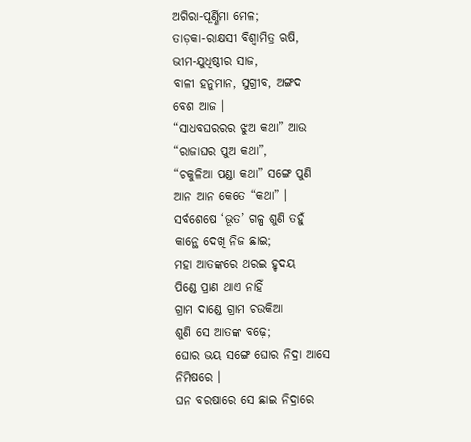ଅଗିରା-ପୂର୍ଣ୍ଣିମା ମେଳ;
ତାଡ଼କା-ରାକ୍ଷସୀ ବିଶ୍ଵାମିତ୍ର ଋଷି,
ଭୀମ-ଯୁଧିଷ୍ଠୀର ସାଜ,
ବାଳୀ ହନୁମାନ, ସୁଗ୍ରୀବ, ଅଙ୍ଗଦ
ବେଶ ଆଜ ।
“ସାଧବଘରରର ଝୁଅ କଥା” ଆଉ
“ରାଜାଘର ପୁଅ କଥା”,
“ଚକୁଳିଆ ପଣ୍ଡା କଥା” ସଙ୍ଗେ ପୁଣି
ଆନ ଆନ କେତେ “କଥା” ।
ସର୍ବଶେଷେ ‘ଭୂତ’ ଗଳ୍ପ ଶୁଣି ତହୁଁ
କାନ୍ଥେ ଦେଖି ନିଜ ଛାଇ;
ମହା ଆତଙ୍କରେ ଥରଇ ହୃଦୟ
ପିଣ୍ଡେ ପ୍ରାଣ ଥାଏ ନାହିଁ
ଗ୍ରାମ ଦାଣ୍ଡେ ଗ୍ରାମ ଚଉକିଆ
ଶୁଣି ସେ ଆତଙ୍କ ବଢ଼େ;
ଘୋର ଭୟ ସଙ୍ଗେ ଘୋର ନିଦ୍ରା ଆସେ
ନିମିଷରେ ।
ଘନ ବରଷାରେ ସେ ଛାଇ ନିଦ୍ରାରେ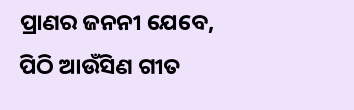ପ୍ରାଣର ଜନନୀ ଯେବେ,
ପିଠି ଆଉଁସିଣ ଗୀତ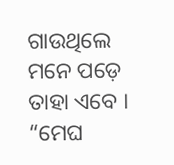ଗାଉଥିଲେ
ମନେ ପଡ଼େ ତାହା ଏବେ ।
“ମେଘ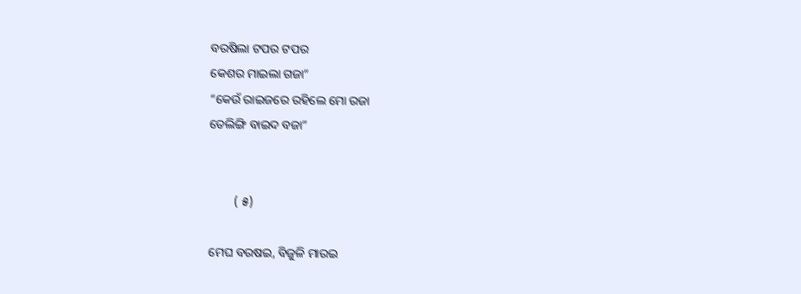ବରଷିଲା ଟପର ଟପର
କେଶର ମାଇଲା ଗଜା”
“କେଉଁ ରାଇଜରେ ରହିଲେ ମୋ ରଜା
ତେଲିଙ୍ଗି ବାଇଦ ବଜା”


        ( ୫)

ମେଘ ବରଷଇ, ବିଜୁଳି ମାରଇ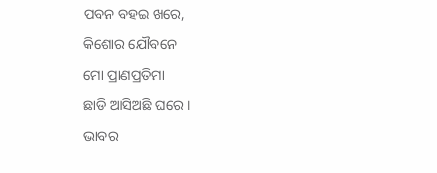ପବନ ବହଇ ଖରେ,
କିଶୋର ଯୌବନେ
ମୋ ପ୍ରାଣପ୍ରତିମା
ଛାଡି ଆସିଅଛି ଘରେ ।
ଭାବର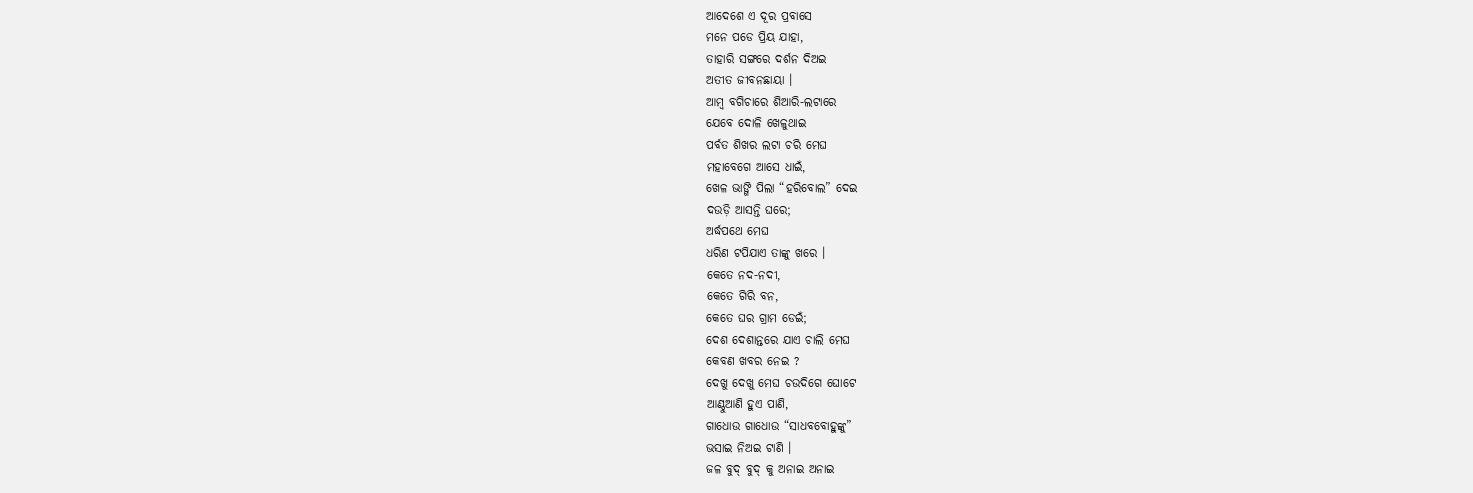ଆଦେଶେ ଏ ଦୂର ପ୍ରବାସେ
ମନେ ପଡେ ପ୍ରିୟ ଯାହା,
ତାହାରି ସଙ୍ଗରେ ଦର୍ଶନ ଦିଅଇ
ଅତୀତ ଜୀବନଛାୟା ।
ଆମ୍ବ ବଗିଚାରେ ଶିଆରି-ଲଟାରେ
ଯେବେ ଦୋଳି ଖେଳୁଥାଇ
ପର୍ବତ ଶିଖର ଲଟା ଚରି ମେଘ
ମହାବେଗେ ଆସେ ଧାଇଁ,
ଖେଳ ଭାଙ୍ଗି ପିଲା “ହରିବୋଲ” ଦେଇ
ଦଉଡ଼ି ଆସନ୍ତି ଘରେ;
ଅର୍ଦ୍ଧପଥେ ମେଘ
ଧରିଣ ଟପିଯାଏ ତାଙ୍କୁ ଖରେ ।
କେତେ ନଦ-ନଦୀ,
କେତେ ଗିରି ବନ,
କେତେ ଘର ଗ୍ରାମ ଡେଇଁ;
ଦେଶ ଦେଶାନ୍ତରେ ଯାଏ ଚାଲି ମେଘ
କେବଣ ଖବର ନେଇ ?
ଦେଖୁ ଦେଖୁ ମେଘ ଚଉଦିଗେ ଘୋଟେ
ଆଣ୍ଠୁଆଣି ହୁଏ ପାଣି,
ଗାଧୋଉ ଗାଧୋଉ “ସାଧବବୋହୁଙ୍କୁ”
ଭସାଇ ନିଅଇ ଟାଣି ।
ଜଳ ବୁଦ୍ ବୁଦ୍ କୁ ଅନାଇ ଅନାଇ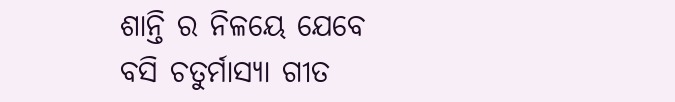ଶାନ୍ତି ର ନିଳୟେ ଯେବେ
ବସି ଚତୁର୍ମାସ୍ୟା ଗୀତ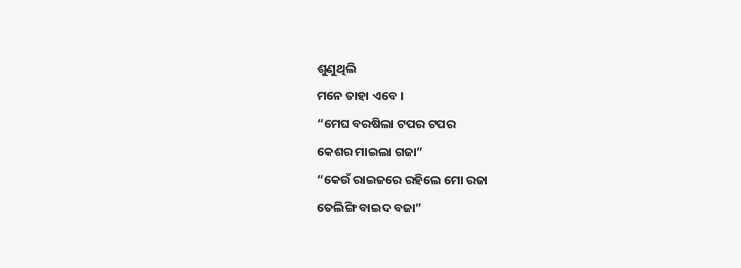ଶୁଣୁଥିଲି
ମନେ ତାହା ଏବେ ।
“ମେଘ ବରଷିଲା ଟପର ଟପର
କେଶର ମାଇଲା ଗଜା”
“କେଉଁ ରାଇଜରେ ରହିଲେ ମୋ ରଜା
ତେଲିଙ୍ଗି ବାଇଦ ବଜା”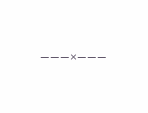———×———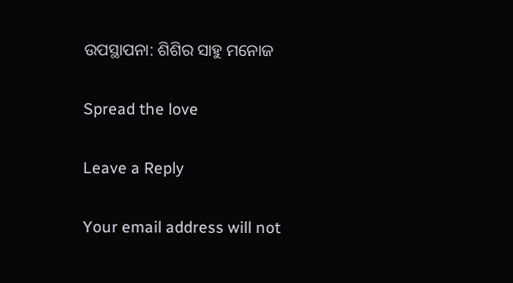ଉପସ୍ଥାପନା: ଶିଶିର ସାହୁ ମନୋଜ

Spread the love

Leave a Reply

Your email address will not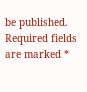be published. Required fields are marked *